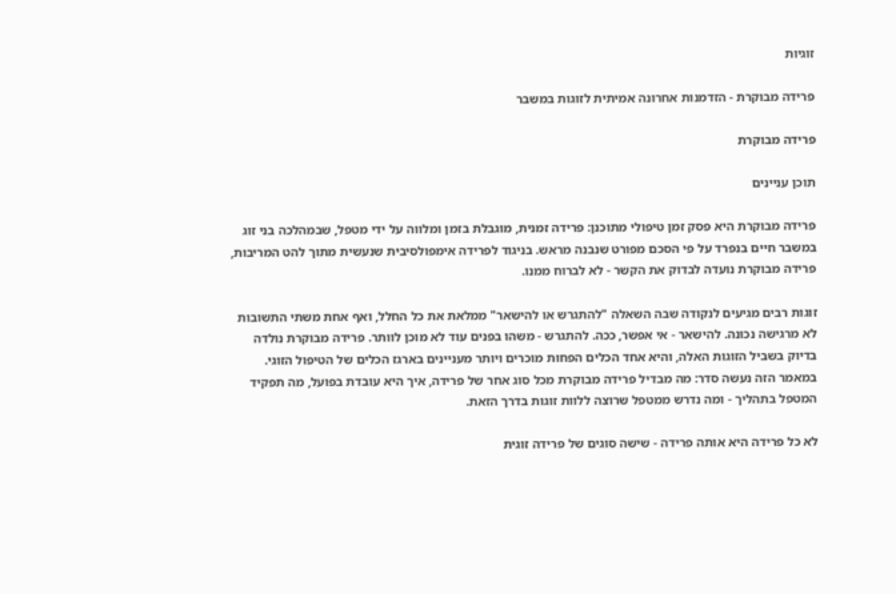זוגיות

פרידה מבוקרת - הזדמנות אחרונה אמיתית לזוגות במשבר

פרידה מבוקרת

תוכן עניינים

פרידה מבוקרת היא פסק זמן טיפולי מתוכנן: פרידה זמנית, מוגבלת בזמן ומלווה על ידי מטפל, שבמהלכה בני זוג במשבר חיים בנפרד על פי הסכם מפורט שנבנה מראש. בניגוד לפרידה אימפולסיבית שנעשית מתוך להט המריבות, פרידה מבוקרת נועדה לבדוק את הקשר - לא לברוח ממנו.

זוגות רבים מגיעים לנקודה שבה השאלה "להתגרש או להישאר" ממלאת את כל החלל, ואף אחת משתי התשובות לא מרגישה נכונה. להישאר - אי אפשר, ככה. להתגרש - משהו בפנים עוד לא מוכן לוותר. פרידה מבוקרת נולדה בדיוק בשביל הזוגות האלה, והיא אחד הכלים הפחות מוכרים ויותר מעניינים בארגז הכלים של הטיפול הזוגי. במאמר הזה נעשה סדר: מה מבדיל פרידה מבוקרת מכל סוג אחר של פרידה, איך היא עובדת בפועל, מה תפקיד המטפל בתהליך - ומה נדרש ממטפל שרוצה ללוות זוגות בדרך הזאת.

לא כל פרידה היא אותה פרידה - שישה סוגים של פרידה זוגית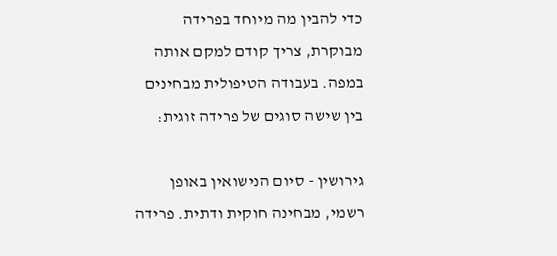כדי להבין מה מיוחד בפרידה מבוקרת, צריך קודם למקם אותה במפה. בעבודה הטיפולית מבחינים בין שישה סוגים של פרידה זוגית:

גירושין - סיום הנישואין באופן רשמי, מבחינה חוקית ודתית. פרידה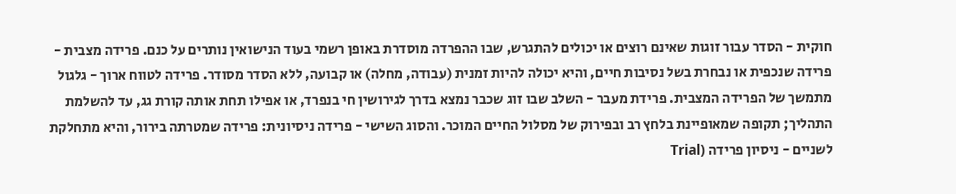חוקית - הסדר עבור זוגות שאינם רוצים או יכולים להתגרש, שבו ההפרדה מוסדרת באופן רשמי בעוד הנישואין נותרים על כנם. פרידה מצבית - פרידה שנכפית או נבחרת בשל נסיבות חיים, והיא יכולה להיות זמנית (עבודה, מחלה) או קבועה, ללא הסדר מסודר. פרידה לטווח ארוך - גלגול מתמשך של הפרידה המצבית. פרידת מעבר - השלב שבו זוג שכבר נמצא בדרך לגירושין חי בנפרד, או אפילו תחת אותה קורת גג, עד להשלמת התהליך; תקופה שמאופיינת בלחץ רב ובפירוק של מסלול החיים המוכר. והסוג השישי - פרידה ניסיונית: פרידה שמטרתה בירור, והיא מתחלקת לשניים - ניסיון פרידה (Trial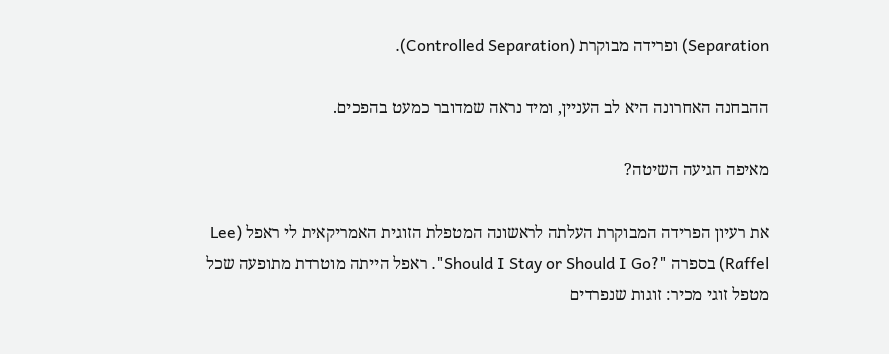Separation) ופרידה מבוקרת (Controlled Separation).

ההבחנה האחרונה היא לב העניין, ומיד נראה שמדובר כמעט בהפכים.

מאיפה הגיעה השיטה?

את רעיון הפרידה המבוקרת העלתה לראשונה המטפלת הזוגית האמריקאית לי ראפל (Lee Raffel) בספרה "?Should I Stay or Should I Go". ראפל הייתה מוטרדת מתופעה שכל מטפל זוגי מכיר: זוגות שנפרדים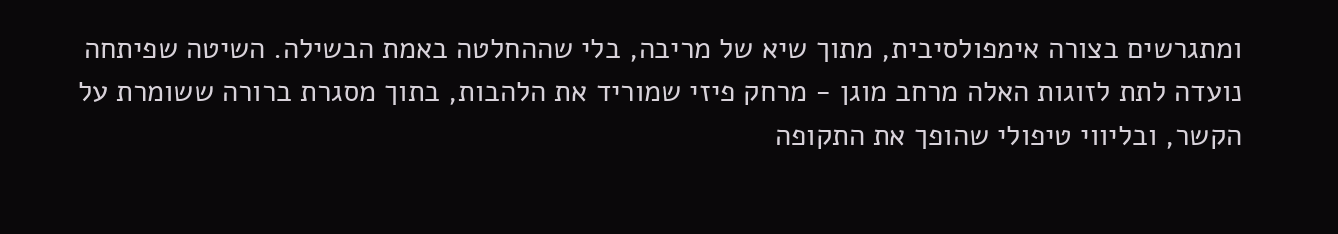ומתגרשים בצורה אימפולסיבית, מתוך שיא של מריבה, בלי שההחלטה באמת הבשילה. השיטה שפיתחה נועדה לתת לזוגות האלה מרחב מוגן - מרחק פיזי שמוריד את הלהבות, בתוך מסגרת ברורה ששומרת על הקשר, ובליווי טיפולי שהופך את התקופה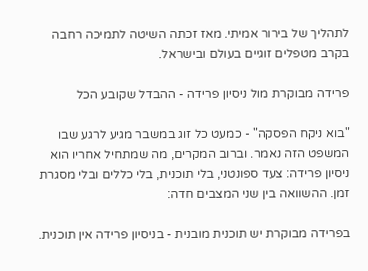לתהליך של בירור אמיתי. מאז זכתה השיטה לתמיכה רחבה בקרב מטפלים זוגיים בעולם ובישראל.

פרידה מבוקרת מול ניסיון פרידה - ההבדל שקובע הכל

"בוא ניקח הפסקה" - כמעט כל זוג במשבר מגיע לרגע שבו המשפט הזה נאמר. וברוב המקרים, מה שמתחיל אחריו הוא ניסיון פרידה: צעד ספונטני, בלי תוכנית, בלי כללים ובלי מסגרת זמן. ההשוואה בין שני המצבים חדה:

בפרידה מבוקרת יש תוכנית מובנית - בניסיון פרידה אין תוכנית.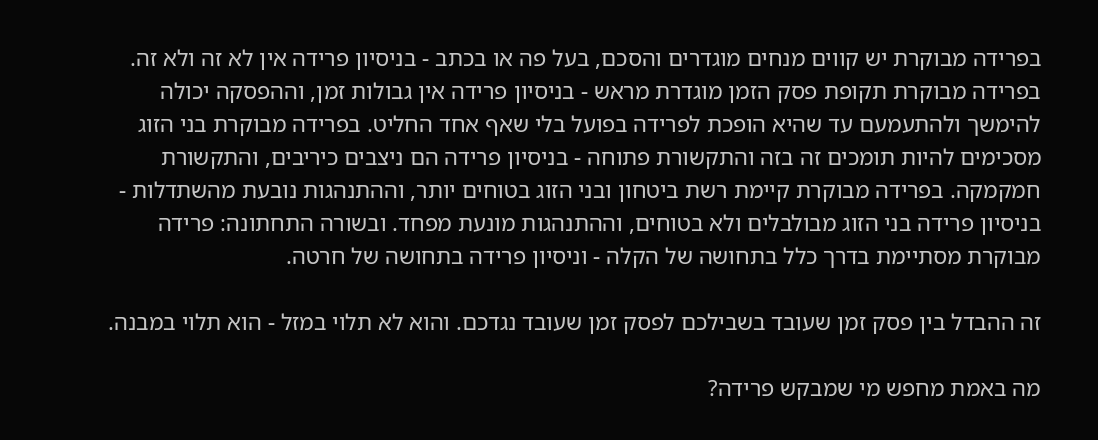בפרידה מבוקרת יש קווים מנחים מוגדרים והסכם, בעל פה או בכתב - בניסיון פרידה אין לא זה ולא זה. בפרידה מבוקרת תקופת פסק הזמן מוגדרת מראש - בניסיון פרידה אין גבולות זמן, וההפסקה יכולה להימשך ולהתעמעם עד שהיא הופכת לפרידה בפועל בלי שאף אחד החליט. בפרידה מבוקרת בני הזוג מסכימים להיות תומכים זה בזה והתקשורת פתוחה - בניסיון פרידה הם ניצבים כיריבים, והתקשורת חמקמקה. בפרידה מבוקרת קיימת רשת ביטחון ובני הזוג בטוחים יותר, וההתנהגות נובעת מהשתדלות - בניסיון פרידה בני הזוג מבולבלים ולא בטוחים, וההתנהגות מונעת מפחד. ובשורה התחתונה: פרידה מבוקרת מסתיימת בדרך כלל בתחושה של הקלה - וניסיון פרידה בתחושה של חרטה.

זה ההבדל בין פסק זמן שעובד בשבילכם לפסק זמן שעובד נגדכם. והוא לא תלוי במזל - הוא תלוי במבנה.

מה באמת מחפש מי שמבקש פרידה?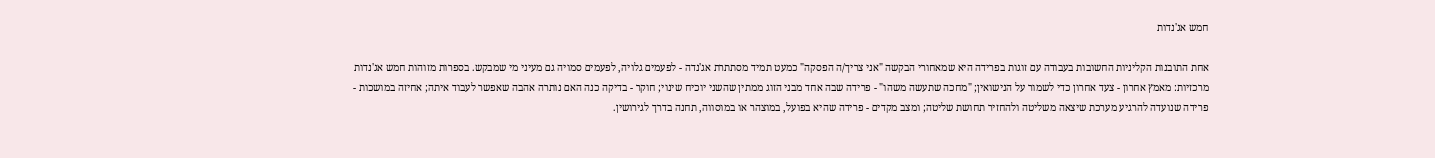חמש אג'נדות

אחת התובנות הקליניות החשובות בעבודה עם זוגות בפרידה היא שמאחורי הבקשה "אני צריך/ה הפסקה" כמעט תמיד מסתתרת אג'נדה - לפעמים גלויה, לפעמים סמויה גם מעיני מי שמבקש. בספרות מזוהות חמש אג'נדות מרכזיות: מאמץ אחרון - צעד אחרון כדי לשמור על הנישואין; "מחכה שתעשה משהו" - פרידה שבה אחד מבני הזוג ממתין שהשני יוכיח שינוי; חוקר - בדיקה כנה האם נותרה אהבה שאפשר לעבוד איתה; אחיזה במושכות - פרידה שנועדה להרגיע מערכת שיצאה משליטה ולהחזיר תחושת שליטה; ומצב מקדים - פרידה שהיא בפועל, במוצהר או במוסווה, תחנה בדרך לגירושין.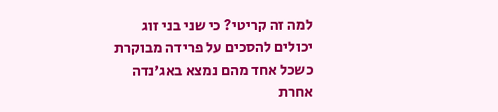למה זה קריטי? כי שני בני זוג יכולים להסכים על פרידה מבוקרת כשכל אחד מהם נמצא באג'נדה אחרת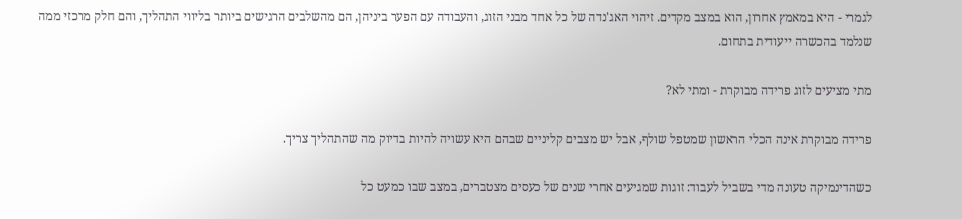לגמרי - היא במאמץ אחרון, הוא במצב מקדים. זיהוי האג'נדה של כל אחד מבני הזוג, והעבודה עם הפער ביניהן, הם מהשלבים הרגישים ביותר בליווי התהליך, והם חלק מרכזי ממה שנלמד בהכשרה ייעודית בתחום.

מתי מציעים לזוג פרידה מבוקרת - ומתי לא?

פרידה מבוקרת אינה הכלי הראשון שמטפל שולף, אבל יש מצבים קליניים שבהם היא עשויה להיות בדיוק מה שהתהליך צריך.

כשהדינמיקה טעונה מדי בשביל לעבוד: זוגות שמגיעים אחרי שנים של כעסים מצטברים, במצב שבו כמעט כל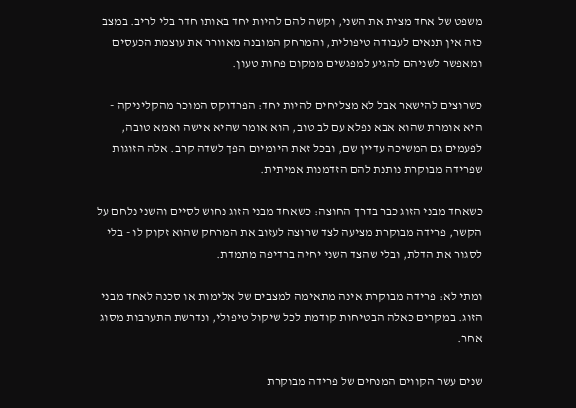משפט של אחד מצית את השני, וקשה להם להיות יחד באותו חדר בלי לריב. במצב כזה אין תנאים לעבודה טיפולית, והמרחק המובנה מאוורר את עוצמת הכעסים ומאפשר לשניהם להגיע למפגשים ממקום פחות טעון.

כשרוצים להישאר אבל לא מצליחים להיות יחד: הפרדוקס המוכר מהקליניקה - היא אומרת שהוא אבא נפלא עם לב טוב, הוא אומר שהיא אישה ואמא טובה, לפעמים גם המשיכה עדיין שם, ובכל זאת היומיום הפך לשדה קרב. אלה הזוגות שפרידה מבוקרת נותנת להם הזדמנות אמיתית.

כשאחד מבני הזוג כבר בדרך החוצה: כשאחד מבני הזוג נחוש לסיים והשני נלחם על הקשר, פרידה מבוקרת מציעה לצד שרוצה לעזוב את המרחק שהוא זקוק לו - בלי לסגור את הדלת, ובלי שהצד השני יחיה ברדיפה מתמדת.

ומתי לא: פרידה מבוקרת אינה מתאימה למצבים של אלימות או סכנה לאחד מבני הזוג. במקרים כאלה הבטיחות קודמת לכל שיקול טיפולי, ונדרשת התערבות מסוג אחר.

שנים עשר הקווים המנחים של פרידה מבוקרת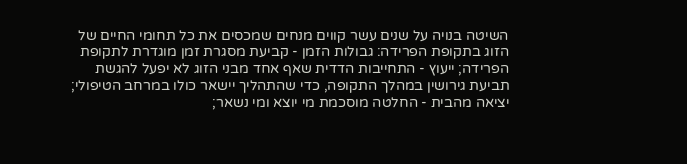השיטה בנויה על שנים עשר קווים מנחים שמכסים את כל תחומי החיים של הזוג בתקופת הפרידה: גבולות הזמן - קביעת מסגרת זמן מוגדרת לתקופת הפרידה; ייעוץ - התחייבות הדדית שאף אחד מבני הזוג לא יפעל להגשת תביעת גירושין במהלך התקופה, כדי שהתהליך יישאר כולו במרחב הטיפולי; יציאה מהבית - החלטה מוסכמת מי יוצא ומי נשאר;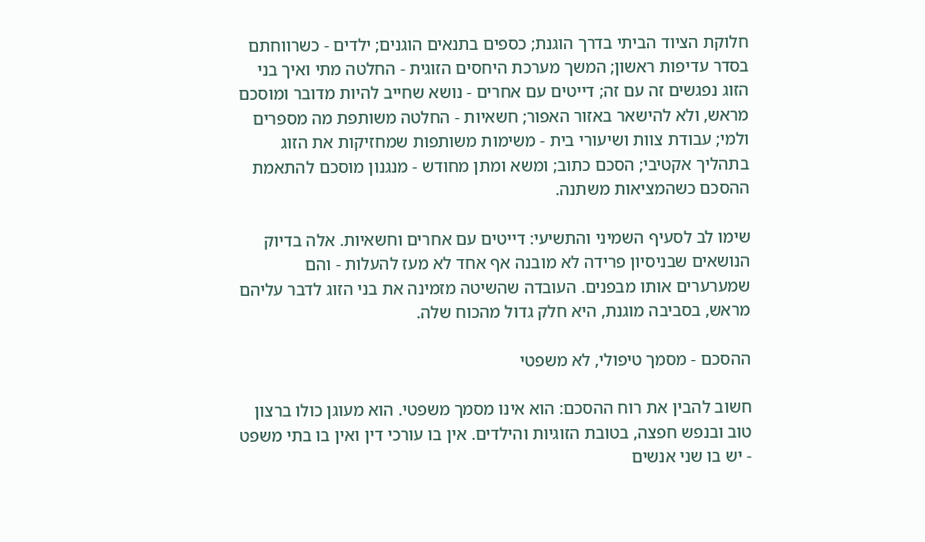חלוקת הציוד הביתי בדרך הוגנת; כספים בתנאים הוגנים; ילדים - כשרווחתם בסדר עדיפות ראשון; המשך מערכת היחסים הזוגית - החלטה מתי ואיך בני הזוג נפגשים זה עם זה; דייטים עם אחרים - נושא שחייב להיות מדובר ומוסכם מראש, ולא להישאר באזור האפור; חשאיות - החלטה משותפת מה מספרים ולמי; עבודת צוות ושיעורי בית - משימות משותפות שמחזיקות את הזוג בתהליך אקטיבי; הסכם כתוב; ומשא ומתן מחודש - מנגנון מוסכם להתאמת ההסכם כשהמציאות משתנה.

שימו לב לסעיף השמיני והתשיעי: דייטים עם אחרים וחשאיות. אלה בדיוק הנושאים שבניסיון פרידה לא מובנה אף אחד לא מעז להעלות - והם שמערערים אותו מבפנים. העובדה שהשיטה מזמינה את בני הזוג לדבר עליהם מראש, בסביבה מוגנת, היא חלק גדול מהכוח שלה.

ההסכם - מסמך טיפולי, לא משפטי

חשוב להבין את רוח ההסכם: הוא אינו מסמך משפטי. הוא מעוגן כולו ברצון טוב ובנפש חפצה, בטובת הזוגיות והילדים. אין בו עורכי דין ואין בו בתי משפט - יש בו שני אנשים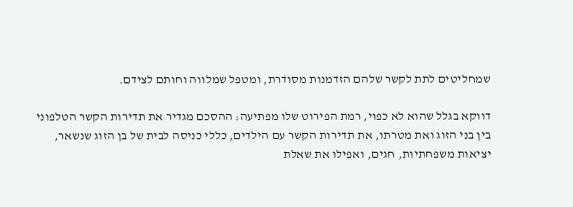שמחליטים לתת לקשר שלהם הזדמנות מסודרת, ומטפל שמלווה וחותם לצידם.

דווקא בגלל שהוא לא כפוי, רמת הפירוט שלו מפתיעה: ההסכם מגדיר את תדירות הקשר הטלפוני בין בני הזוג ואת מטרתו, את תדירות הקשר עם הילדים, כללי כניסה לבית של בן הזוג שנשאר, יציאות משפחתיות, חגים, ואפילו את שאלת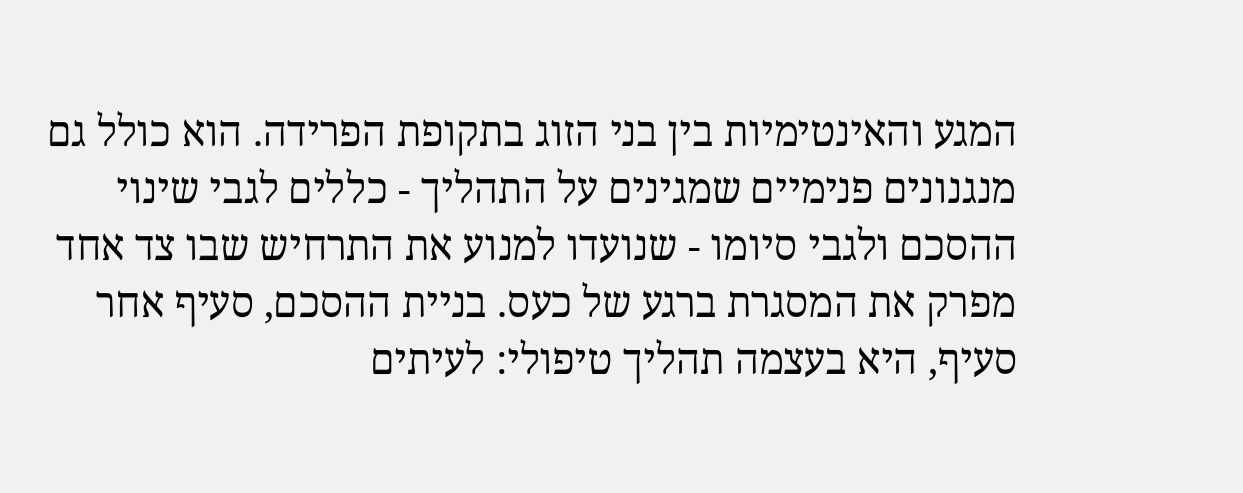המגע והאינטימיות בין בני הזוג בתקופת הפרידה. הוא כולל גם מנגנונים פנימיים שמגינים על התהליך - כללים לגבי שינוי ההסכם ולגבי סיומו - שנועדו למנוע את התרחיש שבו צד אחד מפרק את המסגרת ברגע של כעס. בניית ההסכם, סעיף אחר סעיף, היא בעצמה תהליך טיפולי: לעיתים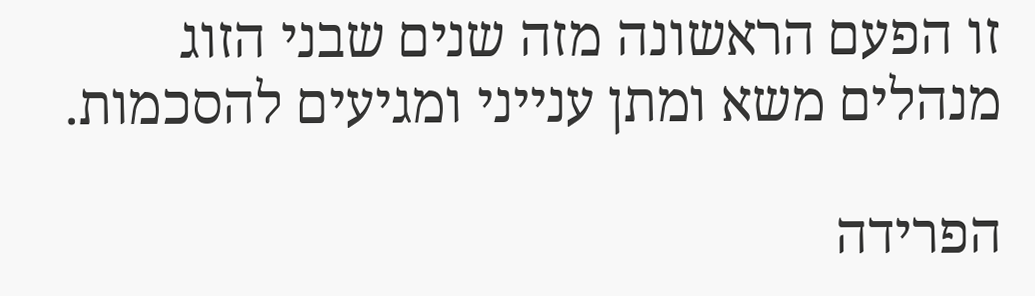זו הפעם הראשונה מזה שנים שבני הזוג מנהלים משא ומתן ענייני ומגיעים להסכמות.

הפרידה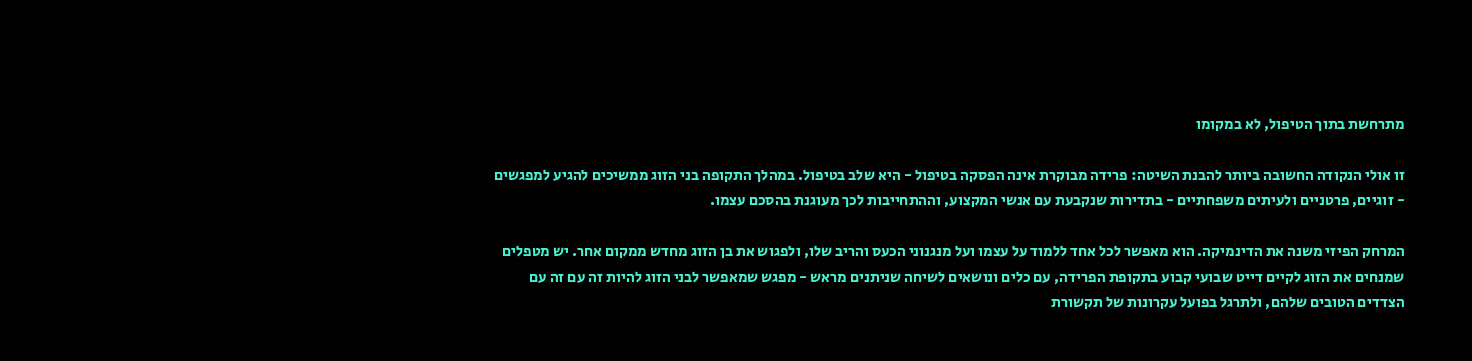מתרחשת בתוך הטיפול, לא במקומו

זו אולי הנקודה החשובה ביותר להבנת השיטה: פרידה מבוקרת אינה הפסקה בטיפול - היא שלב בטיפול. במהלך התקופה בני הזוג ממשיכים להגיע למפגשים - זוגיים, פרטניים ולעיתים משפחתיים - בתדירות שנקבעת עם אנשי המקצוע, וההתחייבות לכך מעוגנת בהסכם עצמו.

המרחק הפיזי משנה את הדינמיקה. הוא מאפשר לכל אחד ללמוד על עצמו ועל מנגנוני הכעס והריב שלו, ולפגוש את בן הזוג מחדש ממקום אחר. יש מטפלים שמנחים את הזוג לקיים דייט שבועי קבוע בתקופת הפרידה, עם כלים ונושאים לשיחה שניתנים מראש - מפגש שמאפשר לבני הזוג להיות זה עם זה עם הצדדים הטובים שלהם, ולתרגל בפועל עקרונות של תקשורת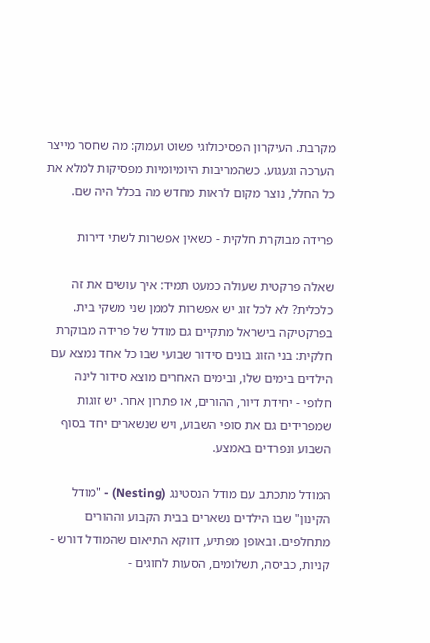מקרבת. העיקרון הפסיכולוגי פשוט ועמוק: מה שחסר מייצר הערכה וגעגוע. כשהמריבות היומיומיות מפסיקות למלא את כל החלל, נוצר מקום לראות מחדש מה בכלל היה שם.

פרידה מבוקרת חלקית - כשאין אפשרות לשתי דירות

שאלה פרקטית שעולה כמעט תמיד: איך עושים את זה כלכלית? לא לכל זוג יש אפשרות לממן שני משקי בית. בפרקטיקה בישראל מתקיים גם מודל של פרידה מבוקרת חלקית: בני הזוג בונים סידור שבועי שבו כל אחד נמצא עם הילדים בימים שלו, ובימים האחרים מוצא סידור לינה חלופי - יחידת דיור, ההורים, או פתרון אחר. יש זוגות שמפרידים גם את סופי השבוע, ויש שנשארים יחד בסוף השבוע ונפרדים באמצע.

המודל מתכתב עם מודל הנסטינג (Nesting) - "מודל הקינון" שבו הילדים נשארים בבית הקבוע וההורים מתחלפים. ובאופן מפתיע, דווקא התיאום שהמודל דורש - קניות, כביסה, תשלומים, הסעות לחוגים -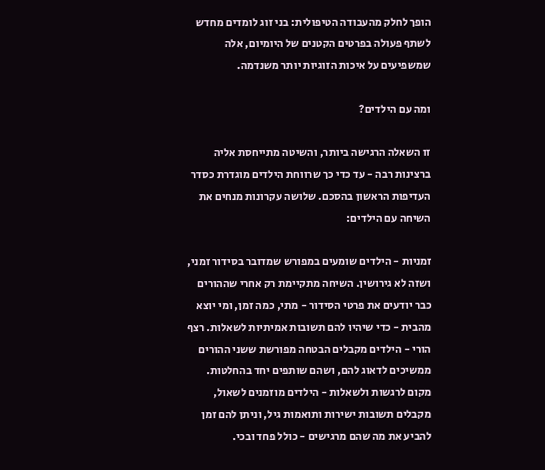הופך לחלק מהעבודה הטיפולית: בני זוג לומדים מחדש לשתף פעולה בפרטים הקטנים של היומיום, אלה שמשפיעים על איכות הזוגיות יותר משנדמה.

ומה עם הילדים?

זו השאלה הרגישה ביותר, והשיטה מתייחסת אליה ברצינות רבה - עד כדי כך שרווחת הילדים מוגדרת כסדר העדיפות הראשון בהסכם. שלושה עקרונות מנחים את השיחה עם הילדים:

זמניות - הילדים שומעים במפורש שמדובר בסידור זמני, ושזה לא גירושין. השיחה מתקיימת רק אחרי שההורים כבר יודעים את פרטי הסידור - מתי, כמה זמן, ומי יוצא מהבית - כדי שיהיו להם תשובות אמיתיות לשאלות. רצף הורי - הילדים מקבלים הבטחה מפורשת ששני ההורים ממשיכים לדאוג להם, ושהם שותפים יחד בהחלטות. מקום לרגשות ולשאלות - הילדים מוזמנים לשאול, מקבלים תשובות ישירות ותואמות גיל, וניתן להם זמן להביע את מה שהם מרגישים - כולל פחד ובכי.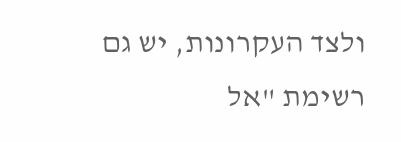ולצד העקרונות, יש גם רשימת "אל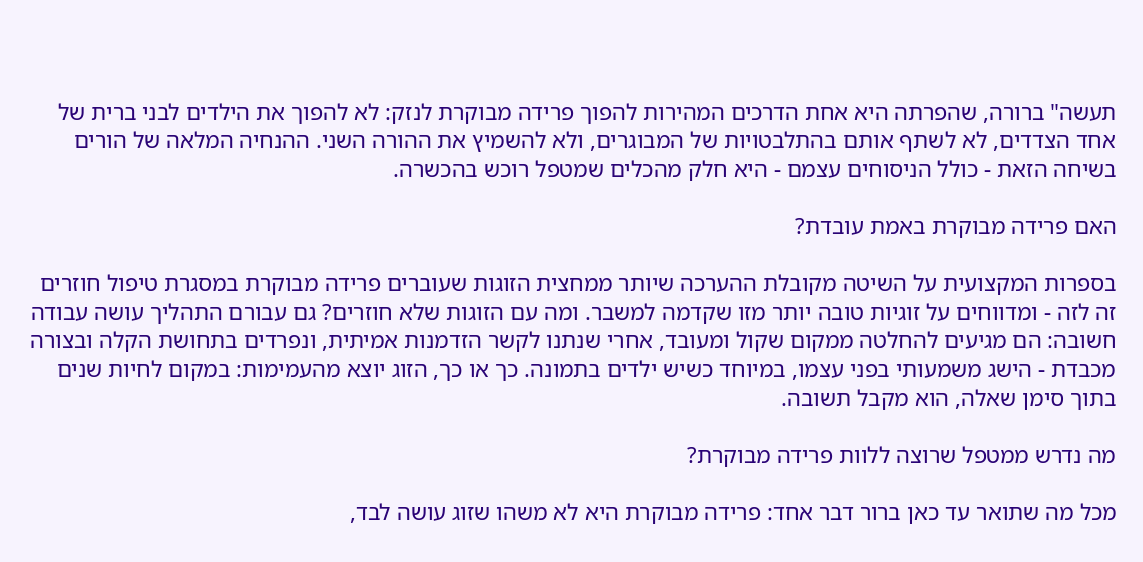תעשה" ברורה, שהפרתה היא אחת הדרכים המהירות להפוך פרידה מבוקרת לנזק: לא להפוך את הילדים לבני ברית של אחד הצדדים, לא לשתף אותם בהתלבטויות של המבוגרים, ולא להשמיץ את ההורה השני. ההנחיה המלאה של הורים בשיחה הזאת - כולל הניסוחים עצמם - היא חלק מהכלים שמטפל רוכש בהכשרה.

האם פרידה מבוקרת באמת עובדת?

בספרות המקצועית על השיטה מקובלת ההערכה שיותר ממחצית הזוגות שעוברים פרידה מבוקרת במסגרת טיפול חוזרים זה לזה - ומדווחים על זוגיות טובה יותר מזו שקדמה למשבר. ומה עם הזוגות שלא חוזרים? גם עבורם התהליך עושה עבודה חשובה: הם מגיעים להחלטה ממקום שקול ומעובד, אחרי שנתנו לקשר הזדמנות אמיתית, ונפרדים בתחושת הקלה ובצורה מכבדת - הישג משמעותי בפני עצמו, במיוחד כשיש ילדים בתמונה. כך או כך, הזוג יוצא מהעמימות: במקום לחיות שנים בתוך סימן שאלה, הוא מקבל תשובה.

מה נדרש ממטפל שרוצה ללוות פרידה מבוקרת?

מכל מה שתואר עד כאן ברור דבר אחד: פרידה מבוקרת היא לא משהו שזוג עושה לבד,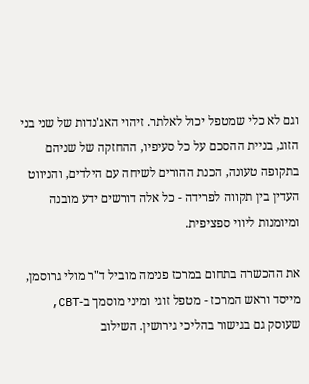וגם לא כלי שמטפל יכול לאלתר. זיהוי האג'נדות של שני בני הזוג, בניית ההסכם על כל סעיפיו, ההחזקה של שניהם בתקופה טעונה, הכנת ההורים לשיחה עם הילדים, והניווט העדין בין תקווה לפרידה - כל אלה דורשים ידע מובנה ומיומנות ליווי ספציפית.

את ההכשרה בתחום במרכז פנימה מוביל ד"ר מולי גרוסמן, מייסד וראש המרכז - מטפל זוגי ומיני מוסמך ב-CBT, שעוסק גם בגישור בהליכי גירושין. השילוב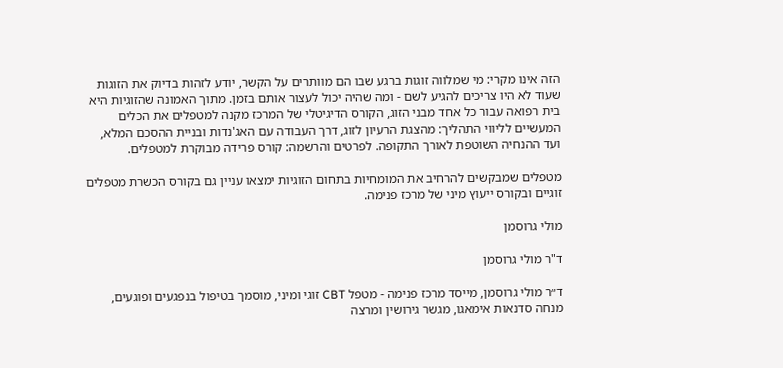הזה אינו מקרי: מי שמלווה זוגות ברגע שבו הם מוותרים על הקשר, יודע לזהות בדיוק את הזוגות שעוד לא היו צריכים להגיע לשם - ומה שהיה יכול לעצור אותם בזמן. מתוך האמונה שהזוגיות היא בית רפואה עבור כל אחד מבני הזוג, הקורס הדיגיטלי של המרכז מקנה למטפלים את הכלים המעשיים לליווי התהליך: מהצגת הרעיון לזוג, דרך העבודה עם האג'נדות ובניית ההסכם המלא, ועד ההנחיה השוטפת לאורך התקופה. לפרטים והרשמה: קורס פרידה מבוקרת למטפלים.

מטפלים שמבקשים להרחיב את המומחיות בתחום הזוגיות ימצאו עניין גם בקורס הכשרת מטפלים זוגיים ובקורס ייעוץ מיני של מרכז פנימה.

מולי גרוסמן

ד"ר מולי גרוסמן

ד״ר מולי גרוסמן, מייסד מרכז פנימה - מטפל CBT זוגי ומיני, מוסמך בטיפול בנפגעים ופוגעים, מנחה סדנאות אימאגו, מגשר גירושין ומרצה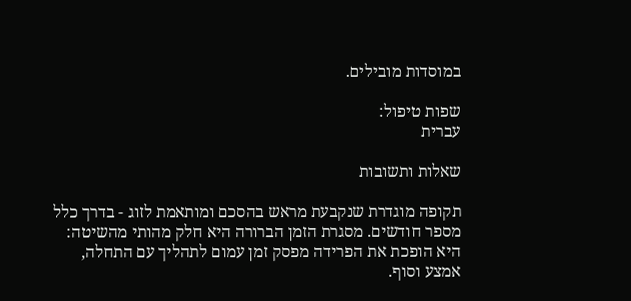במוסדות מובילים.

שפות טיפול:
עברית

שאלות ותשובות

תקופה מוגדרת שנקבעת מראש בהסכם ומותאמת לזוג - בדרך כלל מספר חודשים. מסגרת הזמן הברורה היא חלק מהותי מהשיטה: היא הופכת את הפרידה מפסק זמן עמום לתהליך עם התחלה, אמצע וסוף.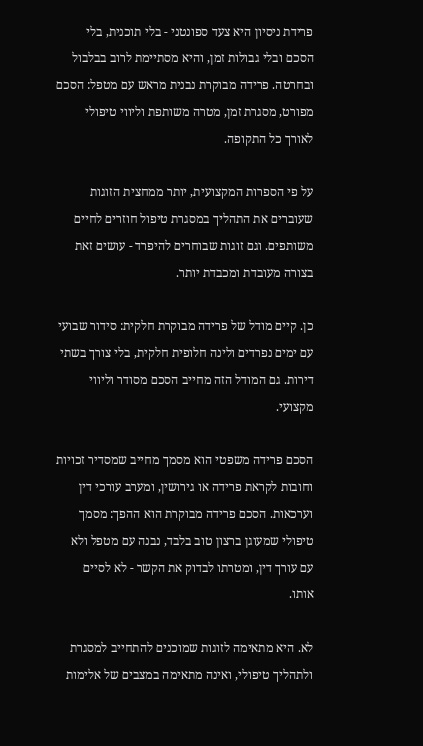פרידת ניסיון היא צעד ספונטני - בלי תוכנית, בלי הסכם ובלי גבולות זמן, והיא מסתיימת לרוב בבלבול ובחרטה. פרידה מבוקרת נבנית מראש עם מטפל: הסכם מפורט, מסגרת זמן, מטרה משותפת וליווי טיפולי לאורך כל התקופה.

על פי הספרות המקצועית, יותר ממחצית הזוגות שעוברים את התהליך במסגרת טיפול חוזרים לחיים משותפים. וגם זוגות שבוחרים להיפרד - עושים זאת בצורה מעובדת ומכבדת יותר.

כן. קיים מודל של פרידה מבוקרת חלקית: סידור שבועי עם ימים נפרדים ולינה חלופית חלקית, בלי צורך בשתי דירות. גם המודל הזה מחייב הסכם מסודר וליווי מקצועי.

הסכם פרידה משפטי הוא מסמך מחייב שמסדיר זכויות וחובות לקראת פרידה או גירושין, ומערב עורכי דין וערכאות. הסכם פרידה מבוקרת הוא ההפך: מסמך טיפולי שמעוגן ברצון טוב בלבד, נבנה עם מטפל ולא עם עורך דין, ומטרתו לבדוק את הקשר - לא לסיים אותו.

לא. היא מתאימה לזוגות שמוכנים להתחייב למסגרת ולתהליך טיפולי, ואינה מתאימה במצבים של אלימות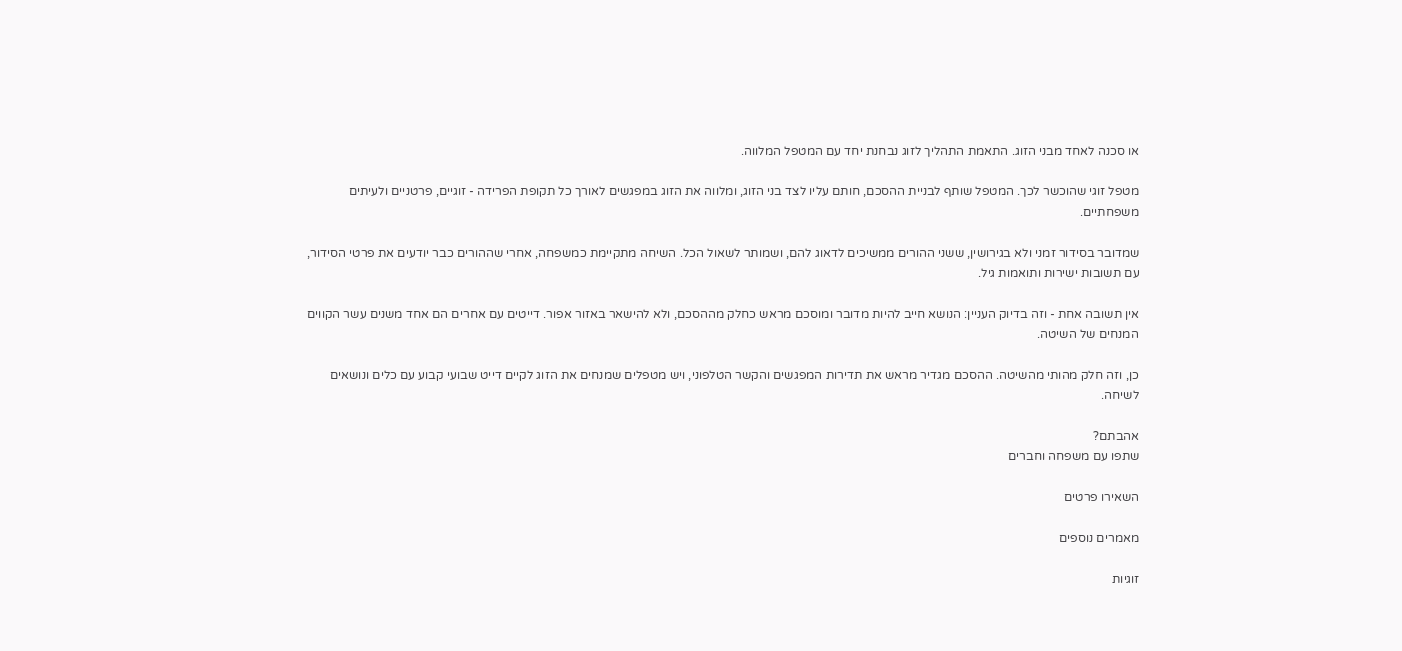או סכנה לאחד מבני הזוג. התאמת התהליך לזוג נבחנת יחד עם המטפל המלווה.

מטפל זוגי שהוכשר לכך. המטפל שותף לבניית ההסכם, חותם עליו לצד בני הזוג, ומלווה את הזוג במפגשים לאורך כל תקופת הפרידה - זוגיים, פרטניים ולעיתים משפחתיים.

שמדובר בסידור זמני ולא בגירושין, ששני ההורים ממשיכים לדאוג להם, ושמותר לשאול הכל. השיחה מתקיימת כמשפחה, אחרי שההורים כבר יודעים את פרטי הסידור, עם תשובות ישירות ותואמות גיל.

אין תשובה אחת - וזה בדיוק העניין: הנושא חייב להיות מדובר ומוסכם מראש כחלק מההסכם, ולא להישאר באזור אפור. דייטים עם אחרים הם אחד משנים עשר הקווים המנחים של השיטה.

כן, וזה חלק מהותי מהשיטה. ההסכם מגדיר מראש את תדירות המפגשים והקשר הטלפוני, ויש מטפלים שמנחים את הזוג לקיים דייט שבועי קבוע עם כלים ונושאים לשיחה.

אהבתם?
שתפו עם משפחה וחברים

השאירו פרטים

מאמרים נוספים

זוגיות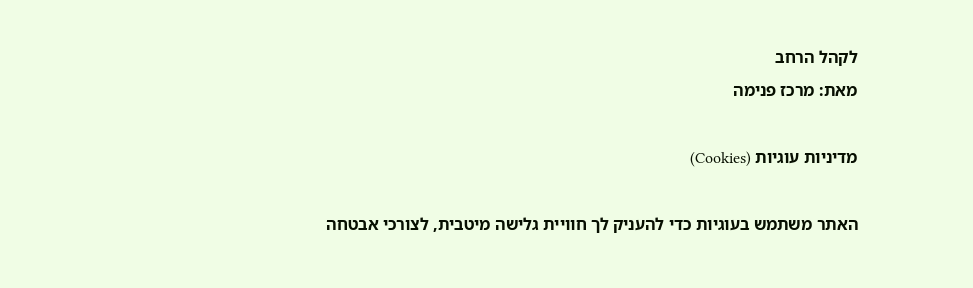לקהל הרחב
מאת: מרכז פנימה

מדיניות עוגיות (Cookies)

האתר משתמש בעוגיות כדי להעניק לך חוויית גלישה מיטבית, לצורכי אבטחה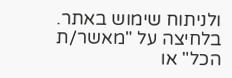ולניתוח שימוש באתר. בלחיצה על "מאשר/ת הכל" או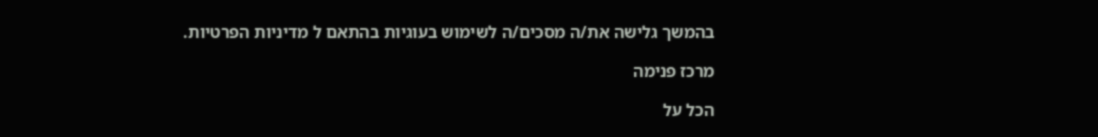בהמשך גלישה את/ה מסכים/ה לשימוש בעוגיות בהתאם ל מדיניות הפרטיות.

מרכז פנימה

הכל על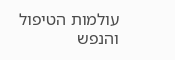עולמות הטיפול והנפש